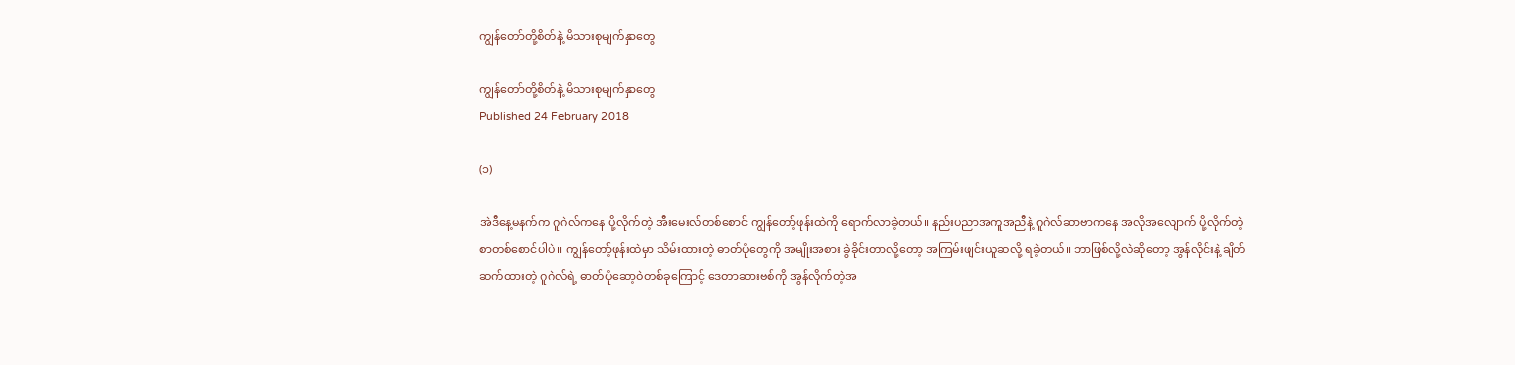ကျွန်တော်တို့စိတ်နဲ့ မိသားစုမျက်နှာတွေ

ကျွန်တော်တို့စိတ်နဲ့ မိသားစုမျက်နှာတွေ
Published 24 February 2018

(၁)

အဲဒီနေ့မနက်က ဂူဂဲလ်ကနေ ပို့လိုက်တဲ့ အီးမေးလ်တစ်စောင် ကျွန်တော့်ဖုန်းထဲကို ရောက်လာခဲ့တယ်။ နည်းပညာအကူအညီနဲ့ ဂူဂဲလ်ဆာဗာကနေ အလိုအလျောက် ပို့လိုက်တဲ့ စာတစ်စောင်ပါပဲ။ ကျွန်တော့်ဖုန်းထဲမှာ သိမ်းထားတဲ့ ဓာတ်ပုံတွေကို အမျိုးအစား ခွဲခိုင်းတာလို့တော့ အကြမ်းဖျင်းယူဆလို့ ရခဲ့တယ်။ ဘာဖြစ်လို့လဲဆိုတော့ အွန်လိုင်းနဲ့ ချိတ်ဆက်ထားတဲ့ ဂူဂဲလ်ရဲ့ ဓာတ်ပုံဆော့ဝဲတစ်ခုကြောင့် ဒေတာဆားဗစ်ကို အွန်လိုက်တဲ့အ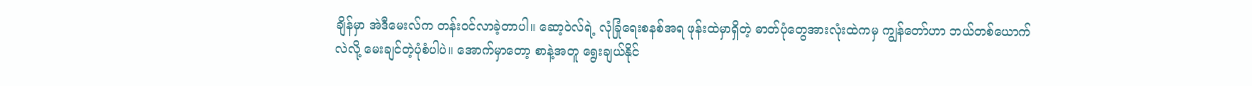ချိန်မှာ အဲဒီမေးလ်က တန်းဝင်လာခဲ့တာပါ။ ဆော့ဝဲလ်ရဲ့ လုံခြုံရေးစနစ်အရ ဖုန်းထဲမှာရှိတဲ့ ဓာတ်ပုံတွေအားလုံးထဲကမှ ကျွန်တော်ဟာ ဘယ်တစ်ယောက်လဲလို့ မေးချင်တဲ့ပုံစံပါပဲ။ အောက်မှာတော့ စာနဲ့အတူ ရွေးချယ်နိုင်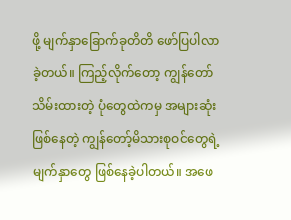ဖို့ မျက်နှာခြောက်ခုတိတိ ဖော်ပြပါလာခဲ့တယ်။ ကြည့်လိုက်တော့ ကျွန်တော်သိမ်းထားတဲ့ ပုံတွေထဲကမှ အများဆုံးဖြစ်နေတဲ့ ကျွန်တော့်မိသားစုဝင်တွေရဲ့ မျက်နှာတွေ ဖြစ်နေခဲ့ပါတယ်။ အဖေ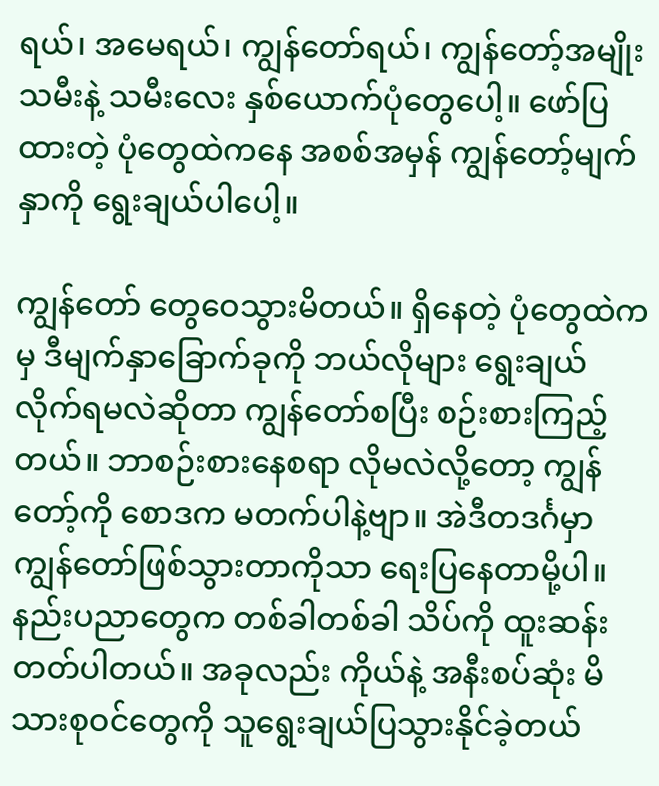ရယ်၊ အမေရယ်၊ ကျွန်တော်ရယ်၊ ကျွန်တော့်အမျိုးသမီးနဲ့ သမီးလေး နှစ်ယောက်ပုံတွေပေါ့။ ဖော်ပြထားတဲ့ ပုံတွေထဲကနေ အစစ်အမှန် ကျွန်တော့်မျက်နှာကို ရွေးချယ်ပါပေါ့။

ကျွန်တော် တွေဝေသွားမိတယ်။ ရှိနေတဲ့ ပုံတွေထဲကမှ ဒီမျက်နှာခြောက်ခုကို ဘယ်လိုများ ရွေးချယ်လိုက်ရမလဲဆိုတာ ကျွန်တော်စပြီး စဉ်းစားကြည့်တယ်။ ဘာစဉ်းစားနေစရာ လိုမလဲလို့တော့ ကျွန်တော့်ကို စောဒက မတက်ပါနဲ့ဗျာ။ အဲဒီတဒင်္ဂမှာ ကျွန်တော်ဖြစ်သွားတာကိုသာ ရေးပြနေတာမို့ပါ။ နည်းပညာတွေက တစ်ခါတစ်ခါ သိပ်ကို ထူးဆန်းတတ်ပါတယ်။ အခုလည်း ကိုယ်နဲ့ အနီးစပ်ဆုံး မိသားစုဝင်တွေကို သူရွေးချယ်ပြသွားနိုင်ခဲ့တယ်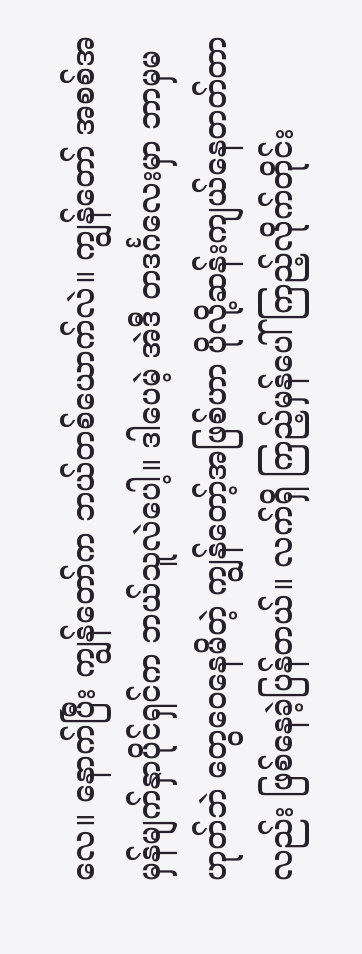လေ။ နောက်ပြီး ကျွန်တော်က ဘယ်တစ်ယောက်လဲ။ ကျွန်တော် အစစ်အမှန်မျက်နှာပိုင်ရှင်က ဘယ်သူလဲပေါ့။ ဒါပေမဲ့ အဲဒီ တဒင်္ဂလေးမှာ ဘာမှမဟုတ်ဘဲ တွေဝေနေမိတဲ့ ကျွန်တော့်အဖြစ်ဟာ ပိုလို့ဆန်းကျယ်နေတတ်တာလည်း ဖြစ်နေခဲ့ပြန်တယ်။ လက်ရှိ ကြည့်မှန်ပေါ် ကြည့်လိုက်တိုင်း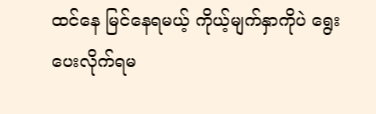ထင်နေ မြင်နေရမယ့် ကိုယ့်မျက်နှာကိုပဲ ရွေးပေးလိုက်ရမ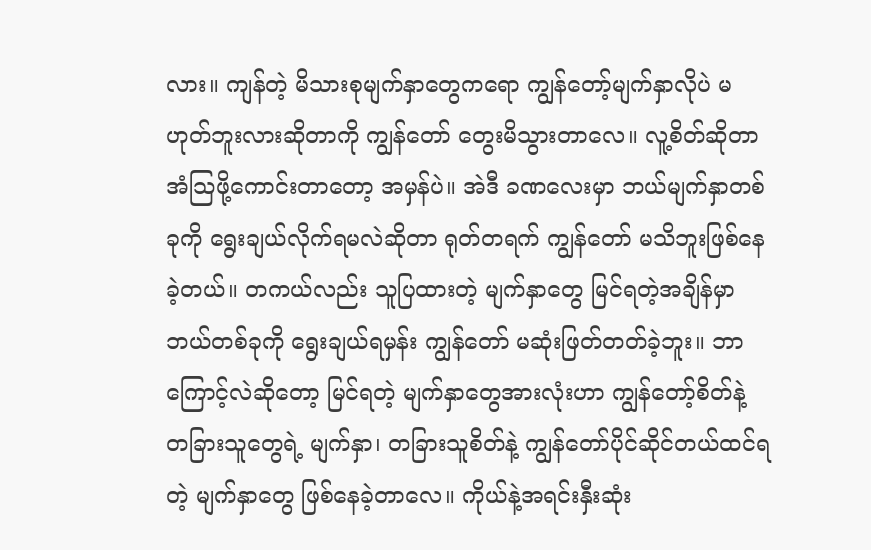လား။ ကျန်တဲ့ မိသားစုမျက်နှာတွေကရော ကျွန်တော့်မျက်နှာလိုပဲ မဟုတ်ဘူးလားဆိုတာကို ကျွန်တော် တွေးမိသွားတာလေ။ လူ့စိတ်ဆိုတာ အံသြဖို့ကောင်းတာတော့ အမှန်ပဲ။ အဲဒီ ခဏလေးမှာ ဘယ်မျက်နှာတစ်ခုကို ရွေးချယ်လိုက်ရမလဲဆိုတာ ရုတ်တရက် ကျွန်တော် မသိဘူးဖြစ်နေခဲ့တယ်။ တကယ်လည်း သူပြထားတဲ့ မျက်နှာတွေ မြင်ရတဲ့အချိန်မှာ ဘယ်တစ်ခုကို ရွေးချယ်ရမှန်း ကျွန်တော် မဆုံးဖြတ်တတ်ခဲ့ဘူး။ ဘာကြောင့်လဲဆိုတော့ မြင်ရတဲ့ မျက်နှာတွေအားလုံးဟာ ကျွန်တော့်စိတ်နဲ့ တခြားသူတွေရဲ့ မျက်နှာ၊ တခြားသူစိတ်နဲ့ ကျွန်တော်ပိုင်ဆိုင်တယ်ထင်ရတဲ့ မျက်နှာတွေ ဖြစ်နေခဲ့တာလေ။ ကိုယ်နဲ့အရင်းနှီးဆုံး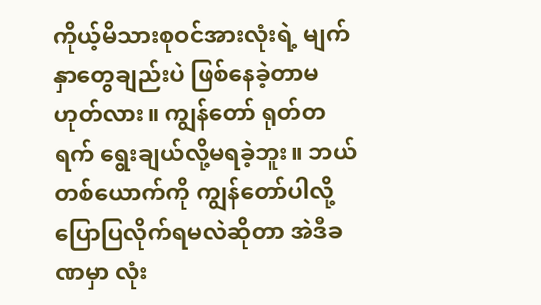ကိုယ့်မိသားစုဝင်အားလုံးရဲ့ မျက်နှာတွေချည်းပဲ ဖြစ်နေခဲ့တာမဟုတ်လား။ ကျွန်တော် ရုတ်တရက် ရွေးချယ်လို့မရခဲ့ဘူး။ ဘယ်တစ်ယောက်ကို ကျွန်တော်ပါလို့ ပြောပြလိုက်ရမလဲဆိုတာ အဲဒီခဏမှာ လုံး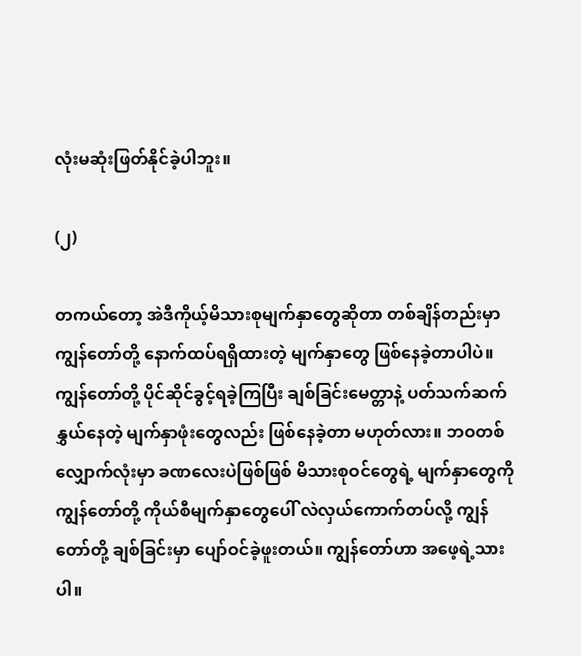လုံးမဆုံးဖြတ်နိုင်ခဲ့ပါဘူး။

(၂)

တကယ်တော့ အဲဒီကိုယ့်မိသားစုမျက်နှာတွေဆိုတာ တစ်ချိန်တည်းမှာ ကျွန်တော်တို့ နောက်ထပ်ရရှိထားတဲ့ မျက်နှာတွေ ဖြစ်နေခဲ့တာပါပဲ။ ကျွန်တော်တို့ ပိုင်ဆိုင်ခွင့်ရခဲ့ကြပြီး ချစ်ခြင်းမေတ္တာနဲ့ ပတ်သက်ဆက်နွှယ်နေတဲ့ မျက်နှာဖုံးတွေလည်း ဖြစ်နေခဲ့တာ မဟုတ်လား။ ဘဝတစ်လျှောက်လုံးမှာ ခဏလေးပဲဖြစ်ဖြစ် မိသားစုဝင်တွေရဲ့ မျက်နှာတွေကို ကျွန်တော်တို့ ကိုယ်စီမျက်နှာတွေပေါ် လဲလှယ်ကောက်တပ်လို့ ကျွန်တော်တို့ ချစ်ခြင်းမှာ ပျော်ဝင်ခဲ့ဖူးတယ်။ ကျွန်တော်ဟာ အဖေ့ရဲ့သားပါ။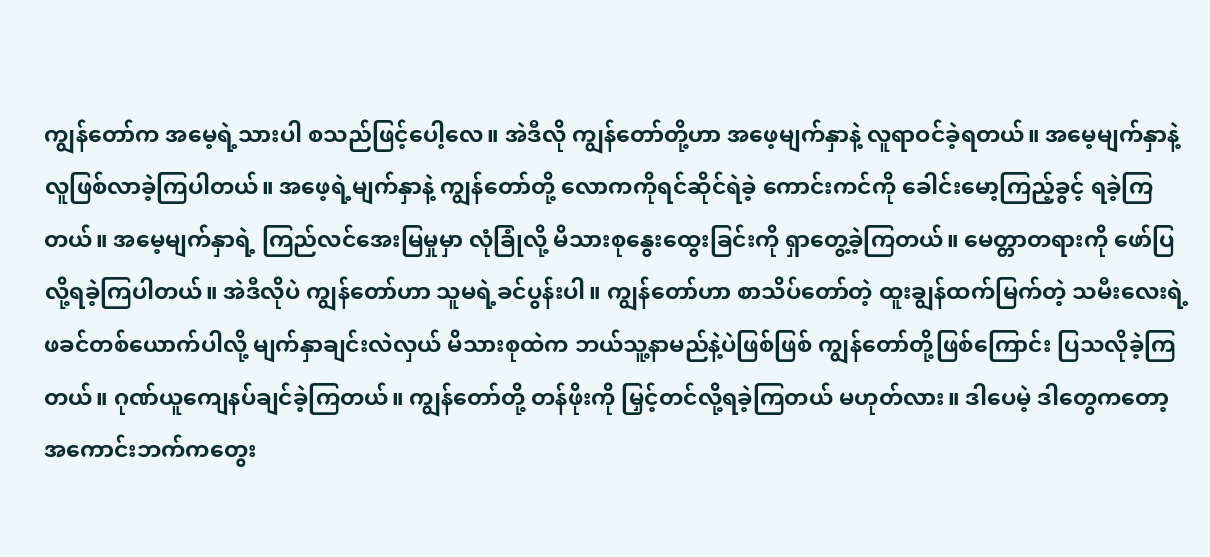ကျွန်တော်က အမေ့ရဲ့သားပါ စသည်ဖြင့်ပေါ့လေ။ အဲဒီလို ကျွန်တော်တို့ဟာ အဖေ့မျက်နှာနဲ့ လူရာဝင်ခဲ့ရတယ်။ အမေ့မျက်နှာနဲ့ လူဖြစ်လာခဲ့ကြပါတယ်။ အဖေ့ရဲ့မျက်နှာနဲ့ ကျွန်တော်တို့ လောကကိုရင်ဆိုင်ရဲခဲ့ ကောင်းကင်ကို ခေါင်းမော့ကြည့်ခွင့် ရခဲ့ကြတယ်။ အမေ့မျက်နှာရဲ့ ကြည်လင်အေးမြမှုမှာ လုံခြုံလို့ မိသားစုနွေးထွေးခြင်းကို ရှာတွေ့ခဲ့ကြတယ်။ မေတ္တာတရားကို ဖော်ပြလို့ရခဲ့ကြပါတယ်။ အဲဒီလိုပဲ ကျွန်တော်ဟာ သူမရဲ့ခင်ပွန်းပါ။ ကျွန်တော်ဟာ စာသိပ်တော်တဲ့ ထူးချွန်ထက်မြက်တဲ့ သမီးလေးရဲ့ ဖခင်တစ်ယောက်ပါလို့ မျက်နှာချင်းလဲလှယ် မိသားစုထဲက ဘယ်သူ့နာမည်နဲ့ပဲဖြစ်ဖြစ် ကျွန်တော်တို့ဖြစ်ကြောင်း ပြသလိုခဲ့ကြတယ်။ ဂုဏ်ယူကျေနပ်ချင်ခဲ့ကြတယ်။ ကျွန်တော်တို့ တန်ဖိုးကို မြှင့်တင်လို့ရခဲ့ကြတယ် မဟုတ်လား။ ဒါပေမဲ့ ဒါတွေကတော့ အကောင်းဘက်ကတွေး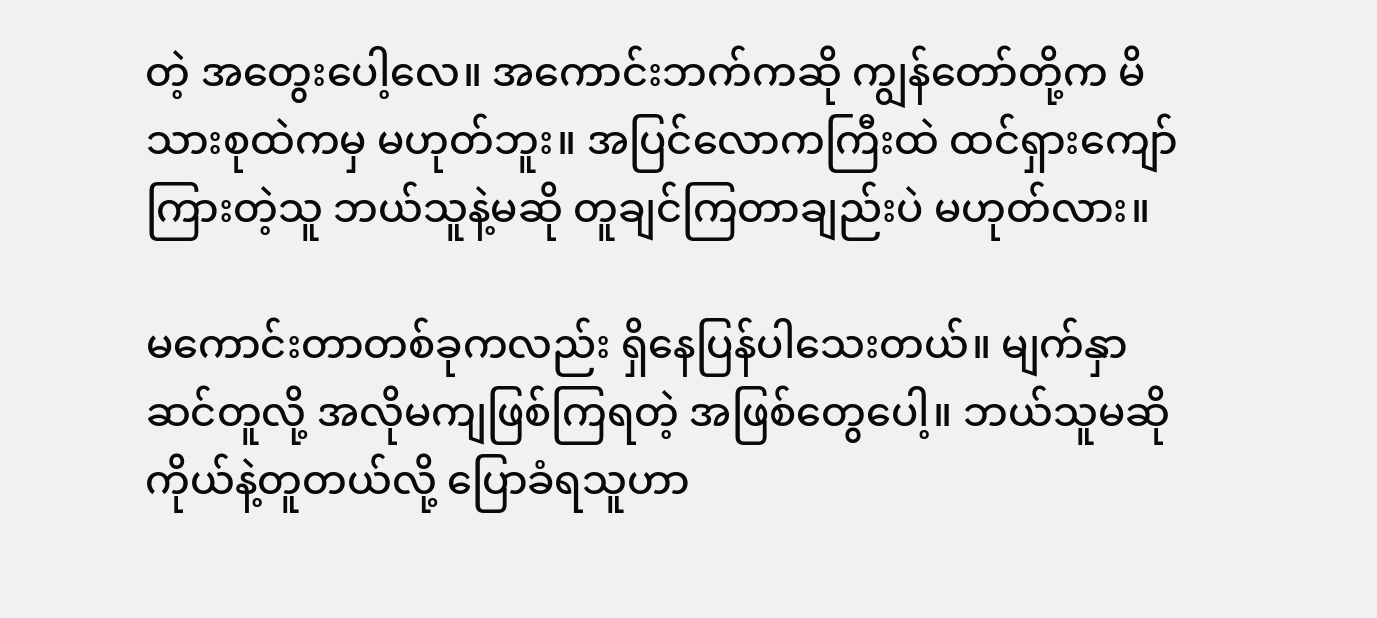တဲ့ အတွေးပေါ့လေ။ အကောင်းဘက်ကဆို ကျွန်တော်တို့က မိသားစုထဲကမှ မဟုတ်ဘူး။ အပြင်လောကကြီးထဲ ထင်ရှားကျော်ကြားတဲ့သူ ဘယ်သူနဲ့မဆို တူချင်ကြတာချည်းပဲ မဟုတ်လား။

မကောင်းတာတစ်ခုကလည်း ရှိနေပြန်ပါသေးတယ်။ မျက်နှာဆင်တူလို့ အလိုမကျဖြစ်ကြရတဲ့ အဖြစ်တွေပေါ့။ ဘယ်သူမဆို ကိုယ်နဲ့တူတယ်လို့ ပြောခံရသူဟာ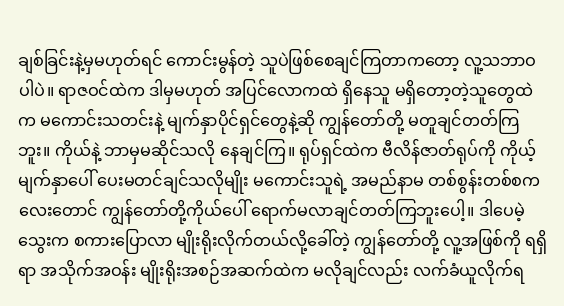ချစ်ခြင်းနဲ့မှမဟုတ်ရင် ကောင်းမွန်တဲ့ သူပဲဖြစ်စေချင်ကြတာကတော့ လူ့သဘာဝပါပဲ။ ရာဇဝင်ထဲက ဒါမှမဟုတ် အပြင်လောကထဲ ရှိနေသူ မရှိတော့တဲ့သူတွေထဲက မကောင်းသတင်းနဲ့ မျက်နှာပိုင်ရှင်တွေနဲ့ဆို ကျွန်တော်တို့ မတူချင်တတ်ကြဘူး။ ကိုယ်နဲ့ ဘာမှမဆိုင်သလို နေချင်ကြ။ ရုပ်ရှင်ထဲက ဗီလိန်ဇာတ်ရုပ်ကို ကိုယ့်မျက်နှာပေါ် ပေးမတင်ချင်သလိုမျိုး မကောင်းသူရဲ့ အမည်နာမ တစ်စွန်းတစ်စကလေးတောင် ကျွန်တော်တို့ကိုယ်ပေါ် ရောက်မလာချင်တတ်ကြဘူးပေါ့။ ဒါပေမဲ့ သွေးက စကားပြောလာ မျိုးရိုးလိုက်တယ်လို့ခေါ်တဲ့ ကျွန်တော်တို့ လူ့အဖြစ်ကို ရရှိရာ အသိုက်အဝန်း မျိုးရိုးအစဉ်အဆက်ထဲက မလိုချင်လည်း လက်ခံယူလိုက်ရ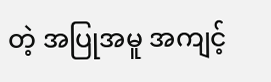တဲ့ အပြုအမူ အကျင့်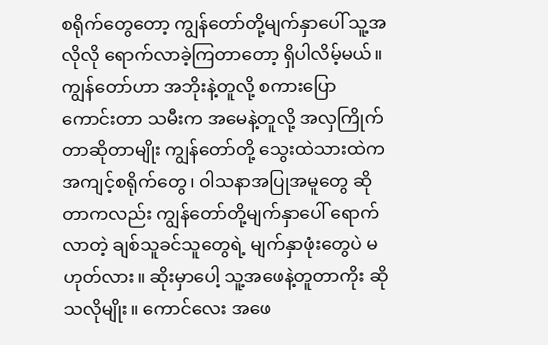စရိုက်တွေတော့ ကျွန်တော်တို့မျက်နှာပေါ် သူ့အလိုလို ရောက်လာခဲ့ကြတာတော့ ရှိပါလိမ့်မယ်။ ကျွန်တော်ဟာ အဘိုးနဲ့တူလို့ စကားပြောကောင်းတာ သမီးက အမေနဲ့တူလို့ အလှကြိုက်တာဆိုတာမျိုး ကျွန်တော်တို့ သွေးထဲသားထဲက အကျင့်စရိုက်တွေ၊ ဝါသနာအပြုအမူတွေ ဆိုတာကလည်း ကျွန်တော်တို့မျက်နှာပေါ် ရောက်လာတဲ့ ချစ်သူခင်သူတွေရဲ့ မျက်နှာဖုံးတွေပဲ မဟုတ်လား။ ဆိုးမှာပေါ့ သူ့အဖေနဲ့တူတာကိုး ဆိုသလိုမျိုး။ ကောင်လေး အဖေ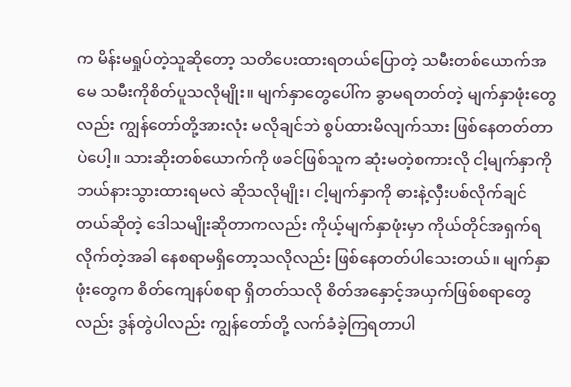က မိန်းမရှုပ်တဲ့သူဆိုတော့ သတိပေးထားရတယ်ပြောတဲ့ သမီးတစ်ယောက်အမေ သမီးကိုစိတ်ပူသလိုမျိုး။ မျက်နှာတွေပေါ်က ခွာမရတတ်တဲ့ မျက်နှာဖုံးတွေလည်း ကျွန်တော်တို့အားလုံး မလိုချင်ဘဲ စွပ်ထားမိလျက်သား ဖြစ်နေတတ်တာပဲပေါ့။ သားဆိုးတစ်ယောက်ကို ဖခင်ဖြစ်သူက ဆုံးမတဲ့စကားလို ငါ့မျက်နှာကို ဘယ်နားသွားထားရမလဲ ဆိုသလိုမျိုး၊ ငါ့မျက်နှာကို ဓားနဲ့လှီးပစ်လိုက်ချင်တယ်ဆိုတဲ့ ဒေါသမျိုးဆိုတာကလည်း ကိုယ့်မျက်နှာဖုံးမှာ ကိုယ်တိုင်အရှက်ရလိုက်တဲ့အခါ နေစရာမရှိတော့သလိုလည်း ဖြစ်နေတတ်ပါသေးတယ်။ မျက်နှာဖုံးတွေက စိတ်ကျေနပ်စရာ ရှိတတ်သလို စိတ်အနှောင့်အယှက်ဖြစ်စရာတွေလည်း ဒွန်တွဲပါလည်း ကျွန်တော်တို့ လက်ခံခဲ့ကြရတာပါ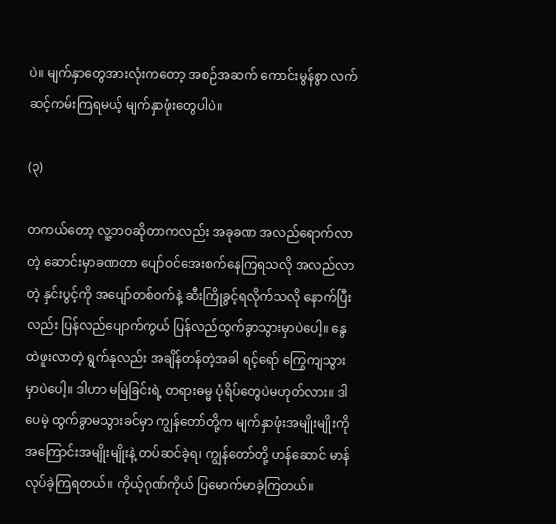ပဲ။ မျက်နှာတွေအားလုံးကတော့ အစဉ်အဆက် ကောင်းမွန်စွာ လက်ဆင့်ကမ်းကြရမယ့် မျက်နှာဖုံးတွေပါပဲ။

(၃)

တကယ်တော့ လူ့ဘဝဆိုတာကလည်း အခုခဏ အလည်ရောက်လာတဲ့ ဆောင်းမှာခဏတာ ပျော်ဝင်အေးစက်နေကြရသလို အလည်လာတဲ့ နှင်းပွင့်ကို အပျော်တစ်ဝက်နဲ့ ဆီးကြိုခွင့်ရလိုက်သလို နောက်ပြီးလည်း ပြန်လည်ပျောက်ကွယ် ပြန်လည်ထွက်ခွာသွားမှာပဲပေါ့။ နွေထဲဖူးလာတဲ့ ရွက်နုလည်း အချိန်တန်တဲ့အခါ ရင့်ရော် ကြွေကျသွားမှာပဲပေါ့။ ဒါဟာ မမြဲခြင်းရဲ့ တရားဓမ္မ ပုံရိပ်တွေပဲမဟုတ်လား။ ဒါပေမဲ့ ထွက်ခွာမသွားခင်မှာ ကျွန်တော်တို့က မျက်နှာဖုံးအမျိုးမျိုးကို အကြောင်းအမျိုးမျိုးနဲ့ တပ်ဆင်ခဲ့ရ၊ ကျွန်တော်တို့ ဟန်ဆောင် မာန်လုပ်ခဲ့ကြရတယ်။ ကိုယ့်ဂုဏ်ကိုယ် ပြမောက်မာခဲ့ကြတယ်။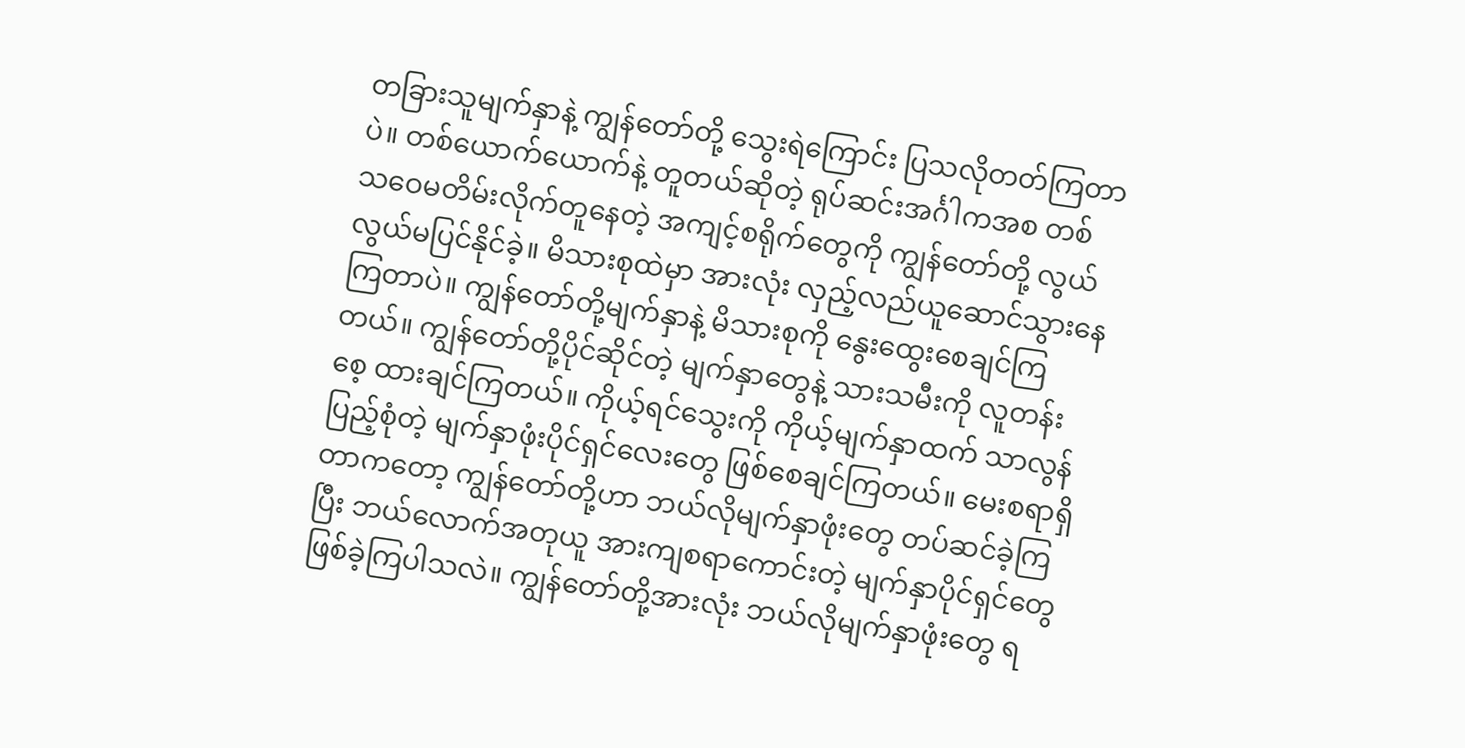တခြားသူမျက်နှာနဲ့ ကျွန်တော်တို့ သွေးရဲကြောင်း ပြသလိုတတ်ကြတာပဲ။ တစ်ယောက်ယောက်နဲ့ တူတယ်ဆိုတဲ့ ရုပ်ဆင်းအင်္ဂါကအစ တစ်သဝေမတိမ်းလိုက်တူနေတဲ့ အကျင့်စရိုက်တွေကို ကျွန်တော်တို့ လွယ်လွယ်မပြင်နိုင်ခဲ့။ မိသားစုထဲမှာ အားလုံး လှည့်လည်ယူဆောင်သွားနေကြတာပဲ။ ကျွန်တော်တို့မျက်နှာနဲ့ မိသားစုကို နွေးထွေးစေချင်ကြတယ်။ ကျွန်တော်တို့ပိုင်ဆိုင်တဲ့ မျက်နှာတွေနဲ့ သားသမီးကို လူတန်းစေ့ ထားချင်ကြတယ်။ ကိုယ့်ရင်သွေးကို ကိုယ့်မျက်နှာထက် သာလွန်ပြည့်စုံတဲ့ မျက်နှာဖုံးပိုင်ရှင်လေးတွေ ဖြစ်စေချင်ကြတယ်။ မေးစရာရှိတာကတော့ ကျွန်တော်တို့ဟာ ဘယ်လိုမျက်နှာဖုံးတွေ တပ်ဆင်ခဲ့ကြပြီး ဘယ်လောက်အတုယူ အားကျစရာကောင်းတဲ့ မျက်နှာပိုင်ရှင်တွေ ဖြစ်ခဲ့ကြပါသလဲ။ ကျွန်တော်တို့အားလုံး ဘယ်လိုမျက်နှာဖုံးတွေ ရ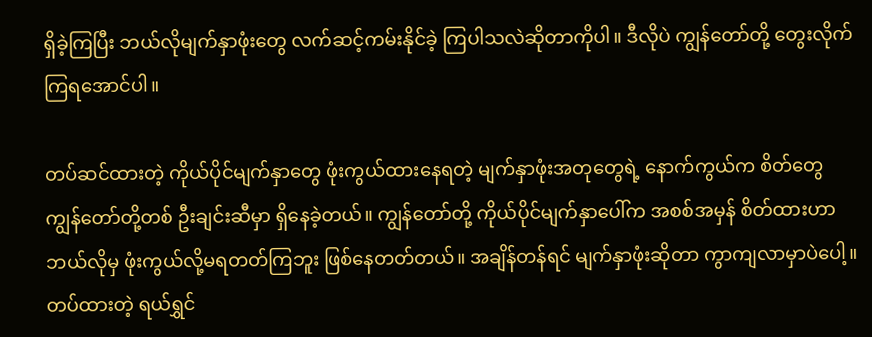ရှိခဲ့ကြပြီး ဘယ်လိုမျက်နှာဖုံးတွေ လက်ဆင့်ကမ်းနိုင်ခဲ့ ကြပါသလဲဆိုတာကိုပါ။ ဒီလိုပဲ ကျွန်တော်တို့ တွေးလိုက်ကြရအောင်ပါ။

တပ်ဆင်ထားတဲ့ ကိုယ်ပိုင်မျက်နှာတွေ ဖုံးကွယ်ထားနေရတဲ့ မျက်နှာဖုံးအတုတွေရဲ့ နောက်ကွယ်က စိတ်တွေ ကျွန်တော်တို့တစ် ဦးချင်းဆီမှာ ရှိနေခဲ့တယ်။ ကျွန်တော်တို့ ကိုယ်ပိုင်မျက်နှာပေါ်က အစစ်အမှန် စိတ်ထားဟာ ဘယ်လိုမှ ဖုံးကွယ်လို့မရတတ်ကြဘူး ဖြစ်နေတတ်တယ်။ အချိန်တန်ရင် မျက်နှာဖုံးဆိုတာ ကွာကျလာမှာပဲပေါ့။ တပ်ထားတဲ့ ရယ်ရွှင်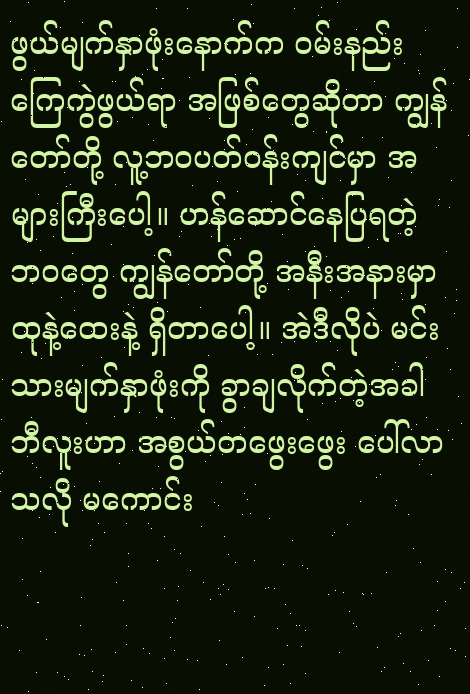ဖွယ်မျက်နှာဖုံးနောက်က ဝမ်းနည်းကြေကွဲဖွယ်ရာ အဖြစ်တွေဆိုတာ ကျွန်တော်တို့ လူ့ဘဝပတ်ဝန်းကျင်မှာ အများကြီးပေါ့။ ဟန်ဆောင်နေပြရတဲ့ ဘဝတွေ ကျွန်တော်တို့ အနီးအနားမှာ ထုနဲ့ထေးနဲ့ ရှိတာပေါ့။ အဲဒီလိုပဲ မင်းသားမျက်နှာဖုံးကို ခွာချလိုက်တဲ့အခါ ဘီလူးဟာ အစွယ်တဖွေးဖွေး ပေါ်လာသလို မကောင်း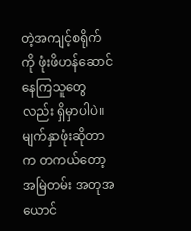တဲ့အကျင့်စရိုက်ကို ဖုံးဖိဟန်ဆောင် နေကြသူတွေလည်း ရှိမှာပါပဲ။ မျက်နှာဖုံးဆိုတာက တကယ်တော့ အမြဲတမ်း အတုအယောင်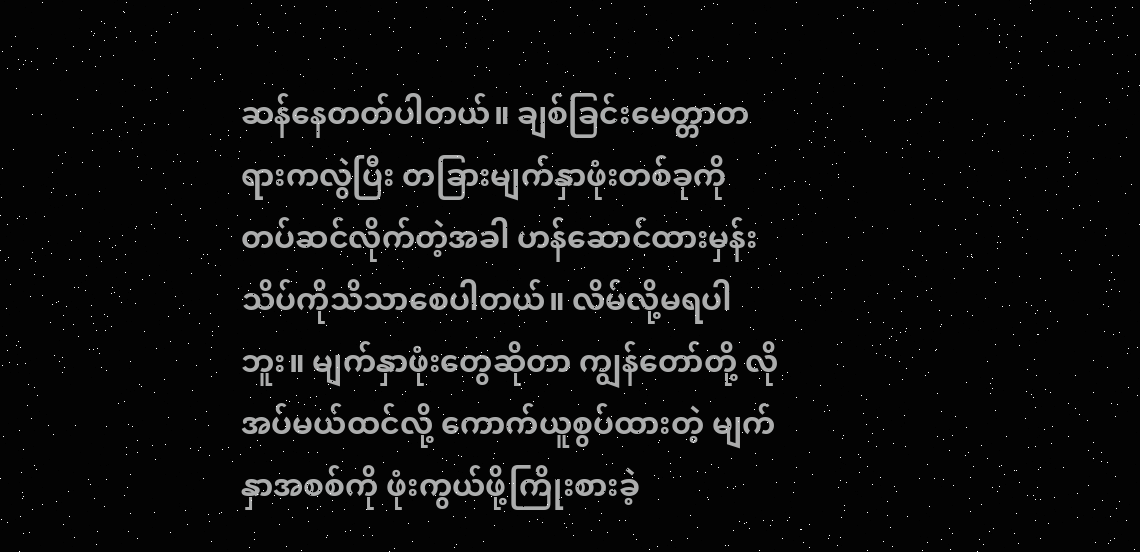ဆန်နေတတ်ပါတယ်။ ချစ်ခြင်းမေတ္တာတရားကလွဲပြီး တခြားမျက်နှာဖုံးတစ်ခုကို တပ်ဆင်လိုက်တဲ့အခါ ဟန်ဆောင်ထားမှန်း သိပ်ကိုသိသာစေပါတယ်။ လိမ်လို့မရပါဘူး။ မျက်နှာဖုံးတွေဆိုတာ ကျွန်တော်တို့ လိုအပ်မယ်ထင်လို့ ကောက်ယူစွပ်ထားတဲ့ မျက်နှာအစစ်ကို ဖုံးကွယ်ဖို့ကြိုးစားခဲ့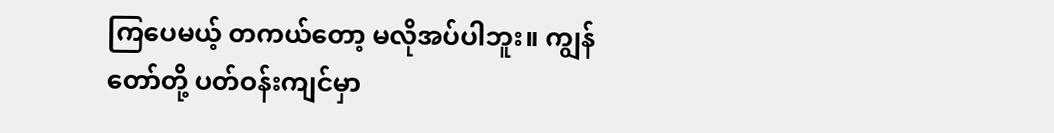ကြပေမယ့် တကယ်တော့ မလိုအပ်ပါဘူး။ ကျွန်တော်တို့ ပတ်ဝန်းကျင်မှာ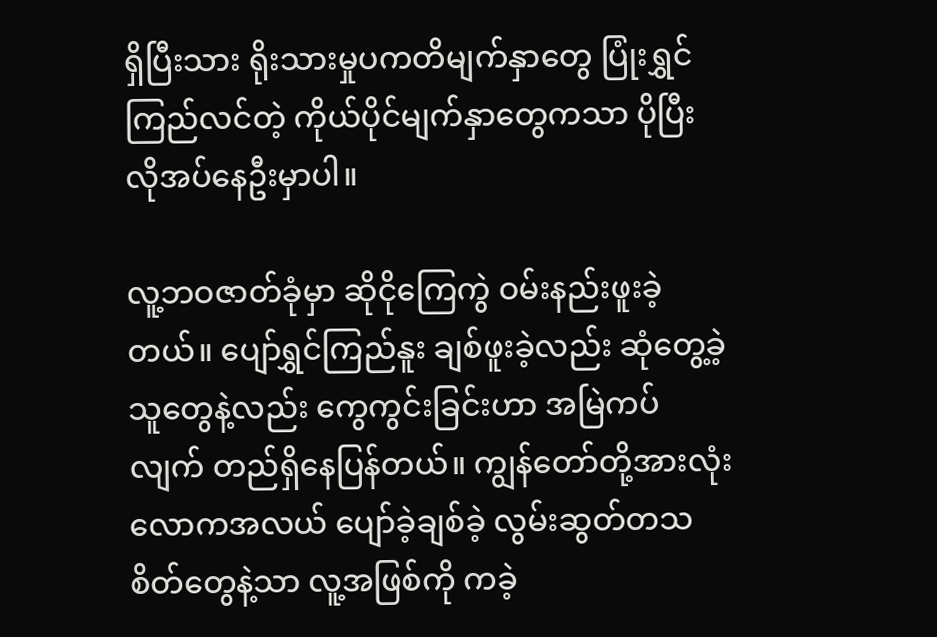ရှိပြီးသား ရိုးသားမှုပကတိမျက်နှာတွေ ပြုံးရွှင်ကြည်လင်တဲ့ ကိုယ်ပိုင်မျက်နှာတွေကသာ ပိုပြီးလိုအပ်နေဦးမှာပါ။

လူ့ဘဝဇာတ်ခုံမှာ ဆိုငိုကြေကွဲ ဝမ်းနည်းဖူးခဲ့တယ်။ ပျော်ရွှင်ကြည်နူး ချစ်ဖူးခဲ့လည်း ဆုံတွေ့ခဲ့သူတွေနဲ့လည်း ကွေကွင်းခြင်းဟာ အမြဲကပ်လျက် တည်ရှိနေပြန်တယ်။ ကျွန်တော်တို့အားလုံး လောကအလယ် ပျော်ခဲ့ချစ်ခဲ့ လွမ်းဆွတ်တသစိတ်တွေနဲ့သာ လူ့အဖြစ်ကို ကခဲ့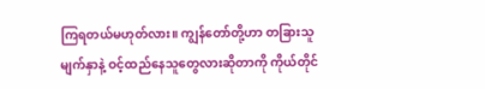ကြရတယ်မဟုတ်လား။ ကျွန်တော်တို့ဟာ တခြားသူမျက်နှာနဲ့ ဝင့်ထည်နေသူတွေလားဆိုတာကို ကိုယ်တိုင်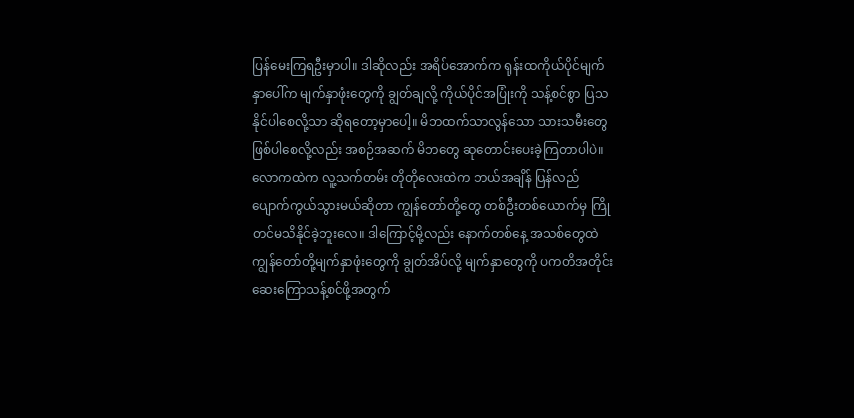ပြန်မေးကြရဦးမှာပါ။ ဒါဆိုလည်း အရိပ်အောက်က ရုန်းထကိုယ်ပိုင်မျက်နှာပေါ်က မျက်နှာဖုံးတွေကို ချွတ်ချလို့ ကိုယ်ပိုင်အပြုံးကို သန့်စင်စွာ ပြသနိုင်ပါစေလို့သာ ဆိုရတော့မှာပေါ့။ မိဘထက်သာလွန်သော သားသမီးတွေဖြစ်ပါစေလို့လည်း အစဉ်အဆက် မိဘတွေ ဆုတောင်းပေးခဲ့ကြတာပါပဲ။ လောကထဲက လူ့သက်တမ်း တိုတိုလေးထဲက ဘယ်အချိန် ပြန်လည်ပျောက်ကွယ်သွားမယ်ဆိုတာ ကျွန်တော်တို့တွေ တစ်ဦးတစ်ယောက်မှ ကြိုတင်မသိနိုင်ခဲ့ဘူးလေ။ ဒါကြောင့်မို့လည်း နောက်တစ်နေ့ အသစ်တွေထဲ ကျွန်တော်တို့မျက်နှာဖုံးတွေကို ချွတ်အိပ်လို့ မျက်နှာတွေကို ပကတိအတိုင်း ဆေးကြောသန့်စင်ဖို့အတွက်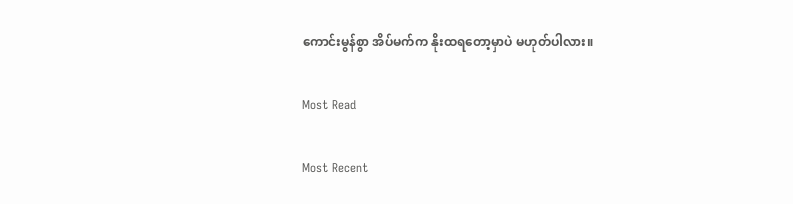ကောင်းမွန်စွာ အိပ်မက်က နိုးထရတော့မှာပဲ မဟုတ်ပါလား။

Most Read

Most Recent